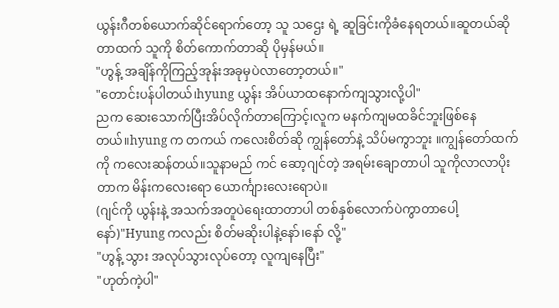ယွန်းဂီတစ်ယောက်ဆိုင်ရောက်တော့ သူ သဌေး ရဲ့ ဆူခြင်းကိုခံနေရတယ်။ဆူတယ်ဆိုတာထက် သူကို စိတ်ကောက်တာဆို ပိုမှန်မယ်။
"ဟွန့် အချိန်ကိုကြည့်အုန်းအခုမှပဲလာတော့တယ်။"
"တောင်းပန်ပါတယ်၊hyung ယွန်း အိပ်ယာထနောက်ကျသွားလို့ပါ"
ညက ဆေးသောက်ပြီးအိပ်လိုက်တာကြောင့်၊လူက မနက်ကျမထခိင်ဘူးဖြစ်နေတယ်။hyung က တကယ် ကလေးစိတ်ဆို ကျွန်တော်နဲ့ သိပ်မကွာဘူး ။ကျွန်တော်ထက်ကို ကလေးဆန်တယ်။သူနာမည် ကင် ဆော့ဂျင်တဲ့ အရမ်းချောတာပါ သူကိုလာလာပိုးတာက မိန်းကလေးရော ယောင်္ကျားလေးရောပဲ။
(ဂျင်ကို ယွန်းနဲ့ အသက်အတူပဲရေးထာတာပါ တစ်နှစ်လောက်ပဲကွာတာပေါ့နော်)"Hyung ကလည်း စိတ်မဆိုးပါနဲ့နော်၊နော် လို့"
"ဟွန့် သွား အလုပ်သွားလုပ်တော့ လူကျနေပြီး"
"ဟုတ်ကဲ့ပါ"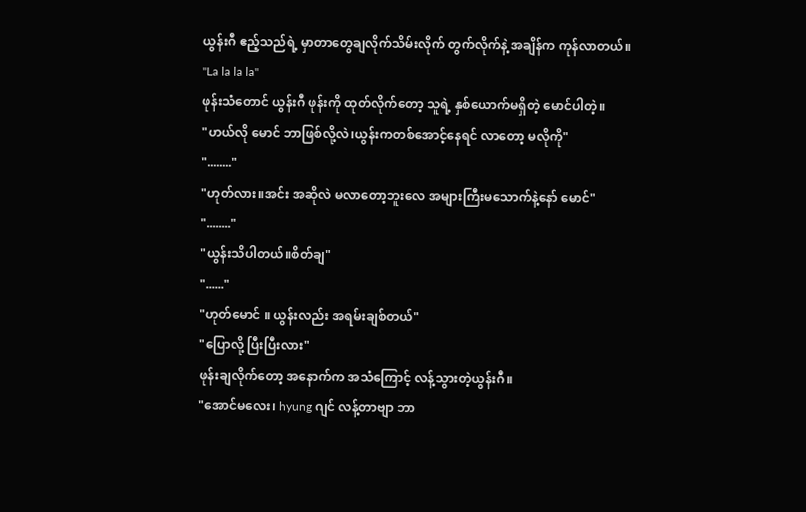ယွန်းဂီ ဧည့်သည်ရဲ့ မှာတာတွေချလိုက်သိမ်းလိုက် တွက်လိုက်နဲ့ အချိန်က ကုန်လာတယ်။
"La la la la"
ဖုန်းသံတောင် ယွန်းဂီ ဖုန်းကို ထုတ်လိုက်တော့ သူရဲ့ နှစ်ယောက်မရှိတဲ့ မောင်ပါတဲ့။
"ဟယ်လို မောင် ဘာဖြစ်လို့လဲ၊ယွန်းကတစ်အောင့်နေရင် လာတော့ မလိုကို"
"........"
"ဟုတ်လား။အင်း အဆိုလဲ မလာတော့ဘူးလေ အများကြီးမသောက်နဲ့နော် မောင်"
"........"
"ယွန်းသိပါတယ်။စိတ်ချ"
"......"
"ဟုတ်မောင် ။ ယွန်းလည်း အရမ်းချစ်တယ်"
"ပြောလို့ ပြီးပြီးလား"
ဖုန်းချလိုက်တော့ အနောက်က အသံကြောင့် လန့်သွားတဲ့ယွန်းဂီ။
"အောင်မလေး၊ hyung ဂျင် လန့်တာဗျာ ဘာ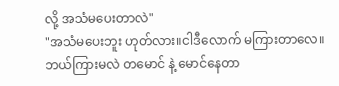လို့ အသံမပေးတာလဲ"
"အသံမပေးဘူး ဟုတ်လား။ငါဒီလောက် မကြားတာလေ။ဘယ်ကြားမလဲ တမောင် နဲ့ မောင်နေတာ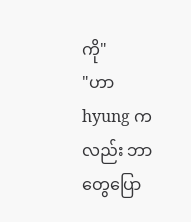ကို"
"ဟာ hyung ကလည်း ဘာတွေပြော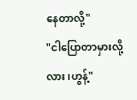နေတာလို့"
"ငါပြောတာမှားလို့လား၊ဟွန့်"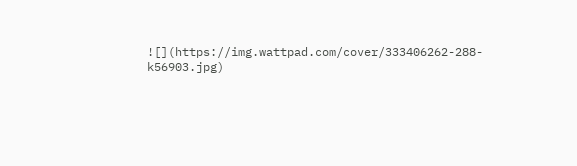![](https://img.wattpad.com/cover/333406262-288-k56903.jpg)